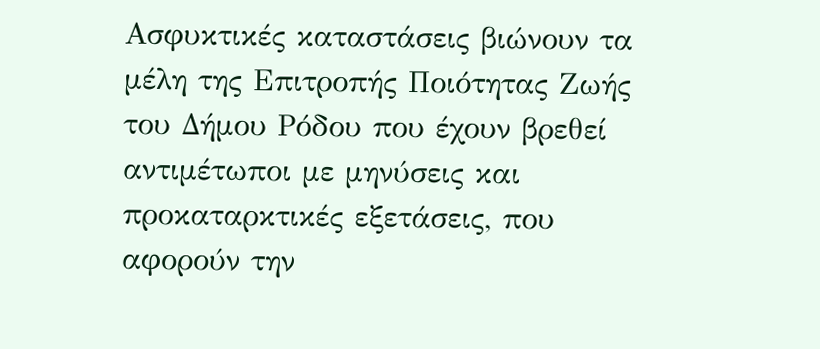Ασφυκτικές καταστάσεις βιώνουν τα μέλη της Επιτροπής Ποιότητας Ζωής του Δήμου Ρόδου που έχουν βρεθεί αντιμέτωποι με μηνύσεις και προκαταρκτικές εξετάσεις, που αφορούν την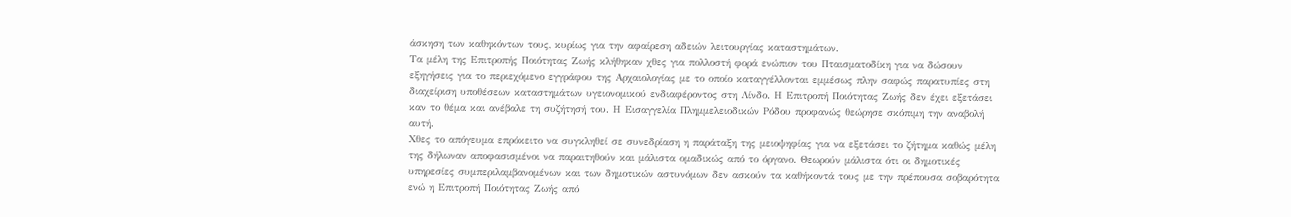άσκηση των καθηκόντων τους, κυρίως για την αφαίρεση αδειών λειτουργίας καταστημάτων.
Τα μέλη της Επιτροπής Ποιότητας Ζωής κλήθηκαν χθες για πολλοστή φορά ενώπιον του Πταισματοδίκη για να δώσουν εξηγήσεις για το περιεχόμενο εγγράφου της Αρχαιολογίας με το οποίο καταγγέλλονται εμμέσως πλην σαφώς παρατυπίες στη διαχείριση υποθέσεων καταστημάτων υγειονομικού ενδιαφέροντος στη Λίνδο. Η Επιτροπή Ποιότητας Ζωής δεν έχει εξετάσει καν το θέμα και ανέβαλε τη συζήτησή του. Η Εισαγγελία Πλημμελειοδικών Ρόδου προφανώς θεώρησε σκόπιμη την αναβολή αυτή.
Χθες το απόγευμα επρόκειτο να συγκληθεί σε συνεδρίαση η παράταξη της μειοψηφίας για να εξετάσει το ζήτημα καθώς μέλη της δήλωναν αποφασισμένοι να παραιτηθούν και μάλιστα ομαδικώς από το όργανο. Θεωρούν μάλιστα ότι οι δημοτικές υπηρεσίες συμπεριλαμβανομένων και των δημοτικών αστυνόμων δεν ασκούν τα καθήκοντά τους με την πρέπουσα σοβαρότητα ενώ η Επιτροπή Ποιότητας Ζωής από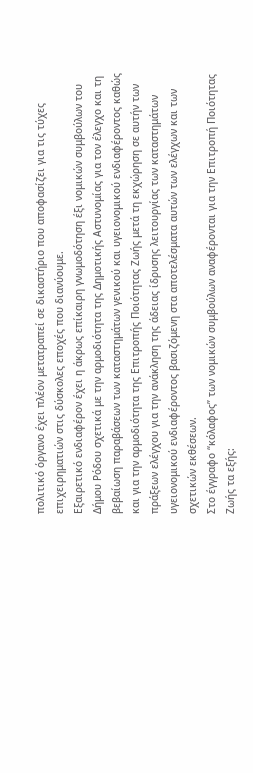πολιτικό όργανο έχει πλέον μετατραπεί σε δικαστήριο που αποφασίζει για τις τύχες επιχειρηματιών στις δύσκολες εποχές που διανύουμε.
Εξαιρετικό ενδιαφέρον έχει η άκρως επίκαιρη γνωμοδότηση έξι νομικών συμβούλων του Δήμου Ρόδου σχετικά με την αρμοδιότητα της Δημοτικής Αστυνομίας για τον έλεγχο και τη βεβαίωση παραβάσεων των καταστημάτων γενικού και υγειονομικού ενδιαφέροντος καθώς και για την αρμοδιότητα της Επιτροπής Ποιότητας Ζωής μετά τη εκχώρηση σε αυτήν των πράξεων ελέγχου για την ανάκληση της άδειας ίδρυσης λειτουργίας των καταστημάτων υγειονομικού ενδιαφέροντος βασιζόμενη στα αποτελέσματα αυτών των ελέγχων και των σχετικών εκθέσεων.
Στο έγγραφο “κόλαφος” των νομικών συμβούλων αναφέρονται για την Επιτροπή Ποιότητας Ζωής τα εξής: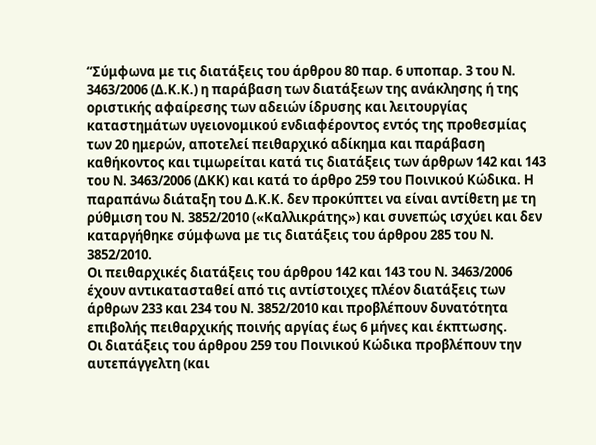“Σύμφωνα με τις διατάξεις του άρθρου 80 παρ. 6 υποπαρ. 3 του Ν. 3463/2006 (Δ.Κ.Κ.) η παράβαση των διατάξεων της ανάκλησης ή της οριστικής αφαίρεσης των αδειών ίδρυσης και λειτουργίας καταστημάτων υγειονομικού ενδιαφέροντος εντός της προθεσμίας των 20 ημερών, αποτελεί πειθαρχικό αδίκημα και παράβαση καθήκοντος και τιμωρείται κατά τις διατάξεις των άρθρων 142 και 143 του Ν. 3463/2006 (ΔΚΚ) και κατά το άρθρο 259 του Ποινικού Κώδικα. Η παραπάνω διάταξη του Δ.Κ.Κ. δεν προκύπτει να είναι αντίθετη με τη ρύθμιση του Ν. 3852/2010 («Καλλικράτης») και συνεπώς ισχύει και δεν καταργήθηκε σύμφωνα με τις διατάξεις του άρθρου 285 του Ν. 3852/2010.
Οι πειθαρχικές διατάξεις του άρθρου 142 και 143 του Ν. 3463/2006 έχουν αντικατασταθεί από τις αντίστοιχες πλέον διατάξεις των άρθρων 233 και 234 του Ν. 3852/2010 και προβλέπουν δυνατότητα επιβολής πειθαρχικής ποινής αργίας έως 6 μήνες και έκπτωσης.
Οι διατάξεις του άρθρου 259 του Ποινικού Κώδικα προβλέπουν την αυτεπάγγελτη (και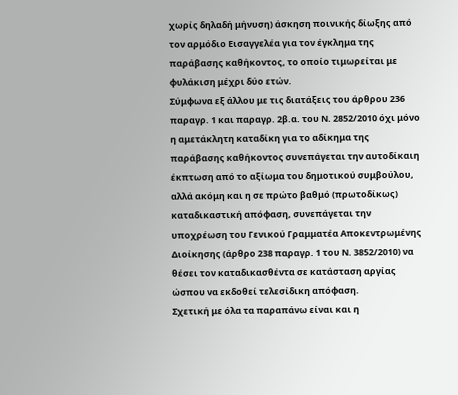χωρίς δηλαδή μήνυση) άσκηση ποινικής δίωξης από τον αρμόδιο Εισαγγελέα για τον έγκλημα της παράβασης καθήκοντος, το οποίο τιμωρείται με φυλάκιση μέχρι δύο ετών.
Σύμφωνα εξ άλλου με τις διατάξεις του άρθρου 236 παραγρ. 1 και παραγρ. 2β.α. του Ν. 2852/2010 όχι μόνο η αμετάκλητη καταδίκη για το αδίκημα της παράβασης καθήκοντος συνεπάγεται την αυτοδίκαιη έκπτωση από το αξίωμα του δημοτικού συμβούλου, αλλά ακόμη και η σε πρώτο βαθμό (πρωτοδίκως) καταδικαστική απόφαση, συνεπάγεται την υποχρέωση του Γενικού Γραμματέα Αποκεντρωμένης Διοίκησης (άρθρο 238 παραγρ. 1 του Ν. 3852/2010) να θέσει τον καταδικασθέντα σε κατάσταση αργίας ώσπου να εκδοθεί τελεσίδικη απόφαση.
Σχετική με όλα τα παραπάνω είναι και η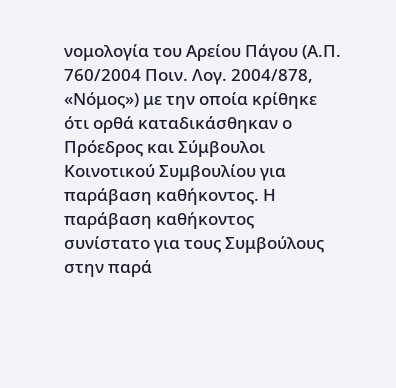νομολογία του Αρείου Πάγου (Α.Π. 760/2004 Ποιν. Λογ. 2004/878, «Νόμος») με την οποία κρίθηκε ότι ορθά καταδικάσθηκαν ο Πρόεδρος και Σύμβουλοι Κοινοτικού Συμβουλίου για παράβαση καθήκοντος. Η παράβαση καθήκοντος συνίστατο για τους Συμβούλους στην παρά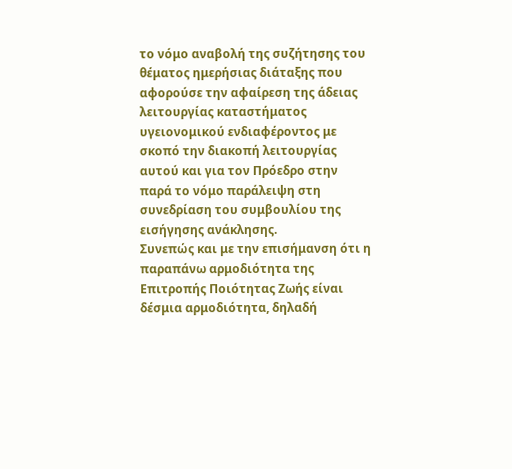το νόμο αναβολή της συζήτησης του θέματος ημερήσιας διάταξης που αφορούσε την αφαίρεση της άδειας λειτουργίας καταστήματος υγειονομικού ενδιαφέροντος με σκοπό την διακοπή λειτουργίας αυτού και για τον Πρόεδρο στην παρά το νόμο παράλειψη στη συνεδρίαση του συμβουλίου της εισήγησης ανάκλησης.
Συνεπώς και με την επισήμανση ότι η παραπάνω αρμοδιότητα της Επιτροπής Ποιότητας Ζωής είναι δέσμια αρμοδιότητα, δηλαδή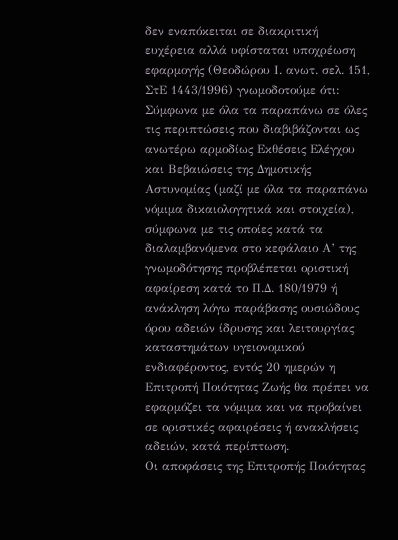δεν εναπόκειται σε διακριτική ευχέρεια αλλά υφίσταται υποχρέωση εφαρμογής (Θεοδώρου Ι. ανωτ. σελ. 151, ΣτΕ 1443/1996) γνωμοδοτούμε ότι:
Σύμφωνα με όλα τα παραπάνω σε όλες τις περιπτώσεις που διαβιβάζονται ως ανωτέρω αρμοδίως Εκθέσεις Ελέγχου και Βεβαιώσεις της Δημοτικής Αστυνομίας (μαζί με όλα τα παραπάνω νόμιμα δικαιολογητικά και στοιχεία), σύμφωνα με τις οποίες κατά τα διαλαμβανόμενα στο κεφάλαιο Α’ της γνωμοδότησης προβλέπεται οριστική αφαίρεση κατά το Π.Δ. 180/1979 ή ανάκληση λόγω παράβασης ουσιώδους όρου αδειών ίδρυσης και λειτουργίας καταστημάτων υγειονομικού ενδιαφέροντος, εντός 20 ημερών η Επιτροπή Ποιότητας Ζωής θα πρέπει να εφαρμόζει τα νόμιμα και να προβαίνει σε οριστικές αφαιρέσεις ή ανακλήσεις αδειών, κατά περίπτωση.
Οι αποφάσεις της Επιτροπής Ποιότητας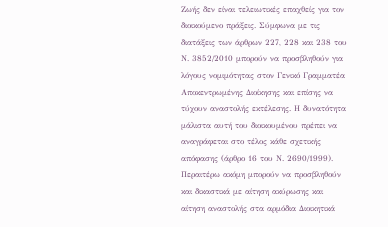Ζωής δεν είναι τελειωτικές επαχθείς για τον διοικούμενο πράξεις. Σύμφωνα με τις διατάξεις των άρθρων 227, 228 και 238 του Ν. 3852/2010 μπορούν να προσβληθούν για λόγους νομιμότητας στον Γενικό Γραμματέα Αποκεντρωμένης Διοίκησης και επίσης να τύχουν αναστολής εκτέλεσης. Η δυνατότητα μάλιστα αυτή του διοικουμένου πρέπει να αναγράφεται στο τέλος κάθε σχετικής απόφασης (άρθρο 16 του Ν. 2690/1999). Περαιτέρω ακόμη μπορούν να προσβληθούν και δικαστικά με αίτηση ακύρωσης και αίτηση αναστολής στα αρμόδια Διοικητικά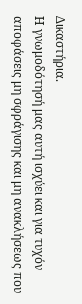Δικαστήρια.
Η γνωμοδότησή μας αυτή ισχύει και για τυχόν αποφάσεις μη σφράγισης και μη ανακλήσεως που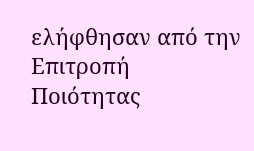ελήφθησαν από την Επιτροπή Ποιότητας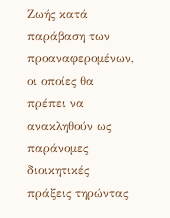Ζωής κατά παράβαση των προαναφερομένων, οι οποίες θα πρέπει να ανακληθούν ως παράνομες διοικητικές πράξεις τηρώντας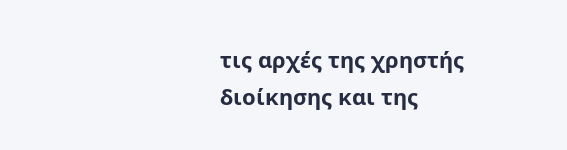τις αρχές της χρηστής διοίκησης και της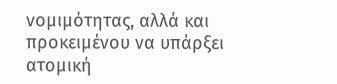νομιμότητας, αλλά και προκειμένου να υπάρξει ατομική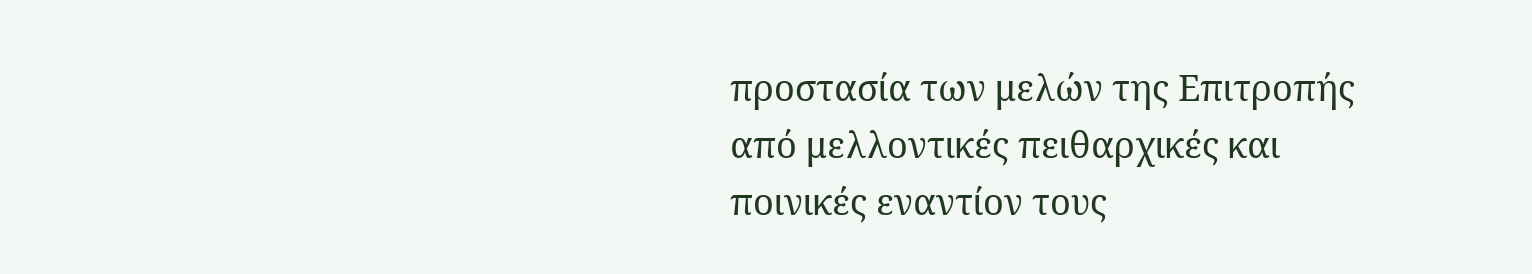προστασία των μελών της Επιτροπής από μελλοντικές πειθαρχικές και ποινικές εναντίον τους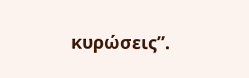κυρώσεις”.